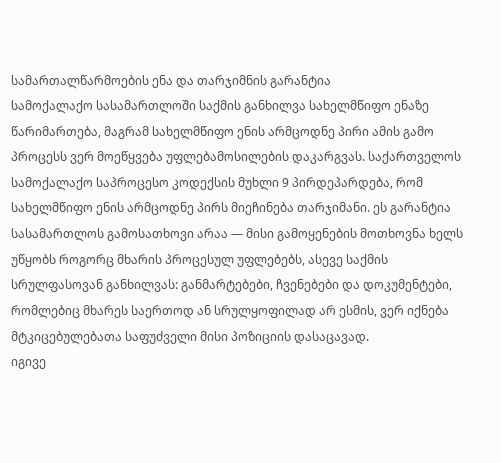სამართალწარმოების ენა და თარჯიმნის გარანტია
სამოქალაქო სასამართლოში საქმის განხილვა სახელმწიფო ენაზე წარიმართება, მაგრამ სახელმწიფო ენის არმცოდნე პირი ამის გამო პროცესს ვერ მოეწყვება უფლებამოსილების დაკარგვას. საქართველოს სამოქალაქო საპროცესო კოდექსის მუხლი 9 პირდეპარდება, რომ სახელმწიფო ენის არმცოდნე პირს მიეჩინება თარჯიმანი. ეს გარანტია სასამართლოს გამოსათხოვი არაა — მისი გამოყენების მოთხოვნა ხელს უწყობს როგორც მხარის პროცესულ უფლებებს, ასევე საქმის სრულფასოვან განხილვას: განმარტებები, ჩვენებები და დოკუმენტები, რომლებიც მხარეს საერთოდ ან სრულყოფილად არ ესმის, ვერ იქნება მტკიცებულებათა საფუძველი მისი პოზიციის დასაცავად.
იგივე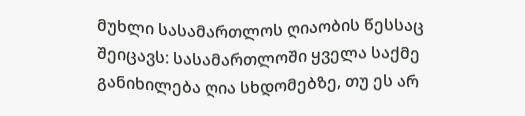მუხლი სასამართლოს ღიაობის წესსაც შეიცავს: სასამართლოში ყველა საქმე განიხილება ღია სხდომებზე, თუ ეს არ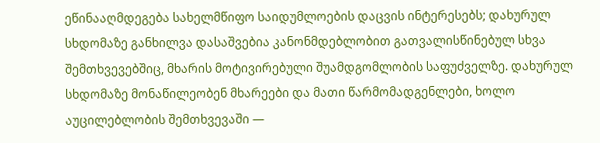ეწინააღმდეგება სახელმწიფო საიდუმლოების დაცვის ინტერესებს; დახურულ სხდომაზე განხილვა დასაშვებია კანონმდებლობით გათვალისწინებულ სხვა შემთხვევებშიც, მხარის მოტივირებული შუამდგომლობის საფუძველზე. დახურულ სხდომაზე მონაწილეობენ მხარეები და მათი წარმომადგენლები, ხოლო აუცილებლობის შემთხვევაში —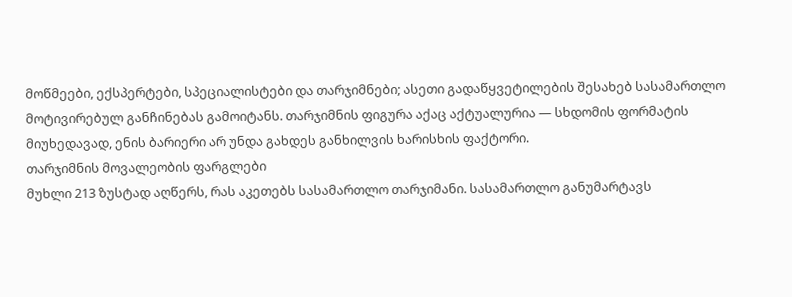მოწმეები, ექსპერტები, სპეციალისტები და თარჯიმნები; ასეთი გადაწყვეტილების შესახებ სასამართლო მოტივირებულ განჩინებას გამოიტანს. თარჯიმნის ფიგურა აქაც აქტუალურია — სხდომის ფორმატის მიუხედავად, ენის ბარიერი არ უნდა გახდეს განხილვის ხარისხის ფაქტორი.
თარჯიმნის მოვალეობის ფარგლები
მუხლი 213 ზუსტად აღწერს, რას აკეთებს სასამართლო თარჯიმანი. სასამართლო განუმარტავს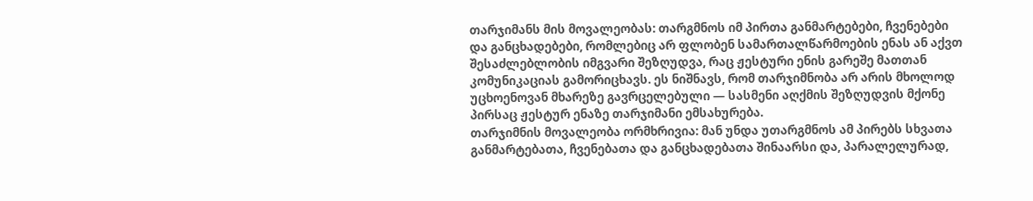თარჯიმანს მის მოვალეობას: თარგმნოს იმ პირთა განმარტებები, ჩვენებები და განცხადებები, რომლებიც არ ფლობენ სამართალწარმოების ენას ან აქვთ შესაძლებლობის იმგვარი შეზღუდვა, რაც ჟესტური ენის გარეშე მათთან კომუნიკაციას გამორიცხავს. ეს ნიშნავს, რომ თარჯიმნობა არ არის მხოლოდ უცხოენოვან მხარეზე გავრცელებული — სასმენი აღქმის შეზღუდვის მქონე პირსაც ჟესტურ ენაზე თარჯიმანი ემსახურება.
თარჯიმნის მოვალეობა ორმხრივია: მან უნდა უთარგმნოს ამ პირებს სხვათა განმარტებათა, ჩვენებათა და განცხადებათა შინაარსი და, პარალელურად,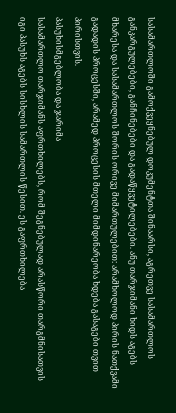სასამართლოში გამოქვეყნებულ დოკუმენტთა შინაარსი, აგრეთვე სასამართლოს განკარგულებები, განჩინებები და გადაწყვეტილებები. ანუ თარჯიმანი ხიდს აგებს მხარესა და სასამართლოს შორის ორივე მიმართულებით: არამხოლოდ პირის ნათქვამი გადადის პროცესში, არამედ პროცესის მთელი მიმდინარეობა ხდება გასაგები თვით პირისთვის.
პასუხისმგებლობა და ჯარიმა
სასამართლო თარჯიმანს აფრთხილებს, რომ შეგნებულად არასწორი თარგმნისათვის იგი პასუხს აგებს სისხლის სამართლის წესით. ეს გაფრთხილება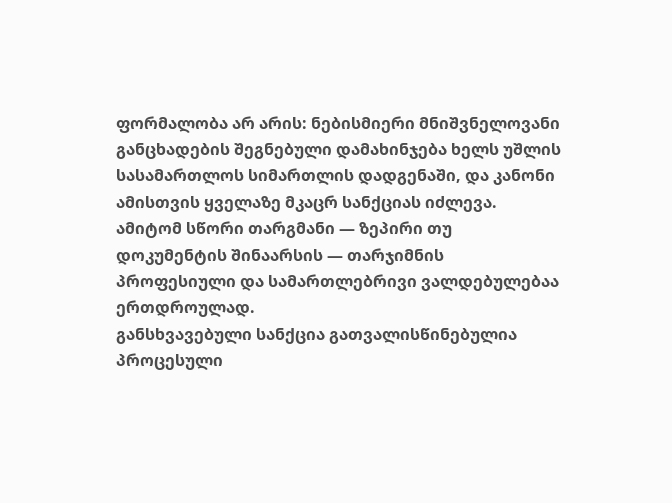ფორმალობა არ არის: ნებისმიერი მნიშვნელოვანი განცხადების შეგნებული დამახინჯება ხელს უშლის სასამართლოს სიმართლის დადგენაში, და კანონი ამისთვის ყველაზე მკაცრ სანქციას იძლევა. ამიტომ სწორი თარგმანი — ზეპირი თუ დოკუმენტის შინაარსის — თარჯიმნის პროფესიული და სამართლებრივი ვალდებულებაა ერთდროულად.
განსხვავებული სანქცია გათვალისწინებულია პროცესული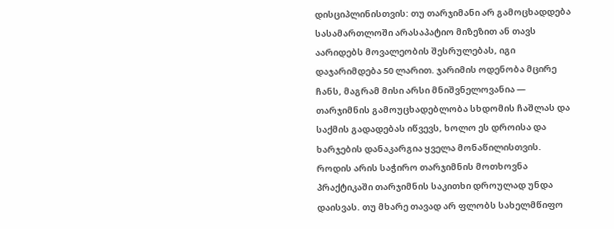დისციპლინისთვის: თუ თარჯიმანი არ გამოცხადდება სასამართლოში არასაპატიო მიზეზით ან თავს აარიდებს მოვალეობის შესრულებას, იგი დაჯარიმდება 50 ლარით. ჯარიმის ოდენობა მცირე ჩანს, მაგრამ მისი არსი მნიშვნელოვანია — თარჯიმნის გამოუცხადებლობა სხდომის ჩაშლას და საქმის გადადებას იწვევს, ხოლო ეს დროისა და ხარჯების დანაკარგია ყველა მონაწილისთვის.
როდის არის საჭირო თარჯიმნის მოთხოვნა
პრაქტიკაში თარჯიმნის საკითხი დროულად უნდა დაისვას. თუ მხარე თავად არ ფლობს სახელმწიფო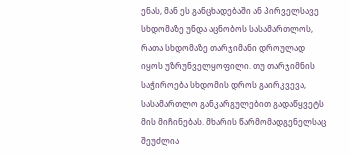ენას, მან ეს განცხადებაში ან პირველსავე სხდომაზე უნდა აცნობოს სასამართლოს, რათა სხდომაზე თარჯიმანი დროულად იყოს უზრუნველყოფილი. თუ თარჯიმნის საჭიროება სხდომის დროს გაირკვევა, სასამართლო განკარგულებით გადაწყვეტს მის მიჩინებას. მხარის წარმომადგენელსაც შეუძლია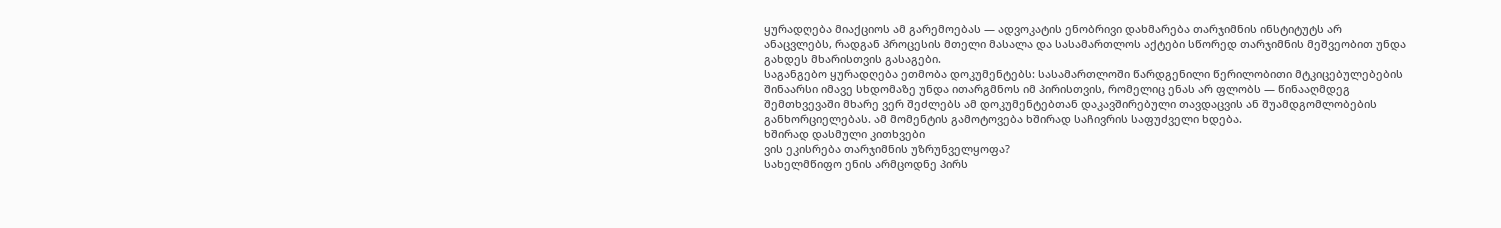ყურადღება მიაქციოს ამ გარემოებას — ადვოკატის ენობრივი დახმარება თარჯიმნის ინსტიტუტს არ ანაცვლებს, რადგან პროცესის მთელი მასალა და სასამართლოს აქტები სწორედ თარჯიმნის მეშვეობით უნდა გახდეს მხარისთვის გასაგები.
საგანგებო ყურადღება ეთმობა დოკუმენტებს: სასამართლოში წარდგენილი წერილობითი მტკიცებულებების შინაარსი იმავე სხდომაზე უნდა ითარგმნოს იმ პირისთვის, რომელიც ენას არ ფლობს — წინააღმდეგ შემთხვევაში მხარე ვერ შეძლებს ამ დოკუმენტებთან დაკავშირებული თავდაცვის ან შუამდგომლობების განხორციელებას. ამ მომენტის გამოტოვება ხშირად საჩივრის საფუძველი ხდება.
ხშირად დასმული კითხვები
ვის ეკისრება თარჯიმნის უზრუნველყოფა?
სახელმწიფო ენის არმცოდნე პირს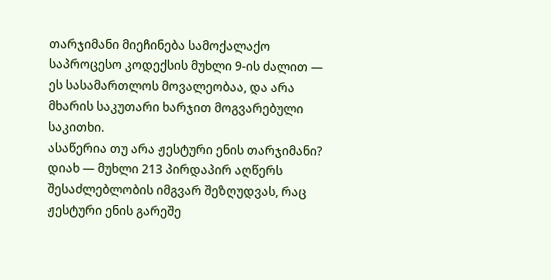თარჯიმანი მიეჩინება სამოქალაქო საპროცესო კოდექსის მუხლი 9-ის ძალით — ეს სასამართლოს მოვალეობაა, და არა მხარის საკუთარი ხარჯით მოგვარებული საკითხი.
ასაწერია თუ არა ჟესტური ენის თარჯიმანი?
დიახ — მუხლი 213 პირდაპირ აღწერს შესაძლებლობის იმგვარ შეზღუდვას, რაც ჟესტური ენის გარეშე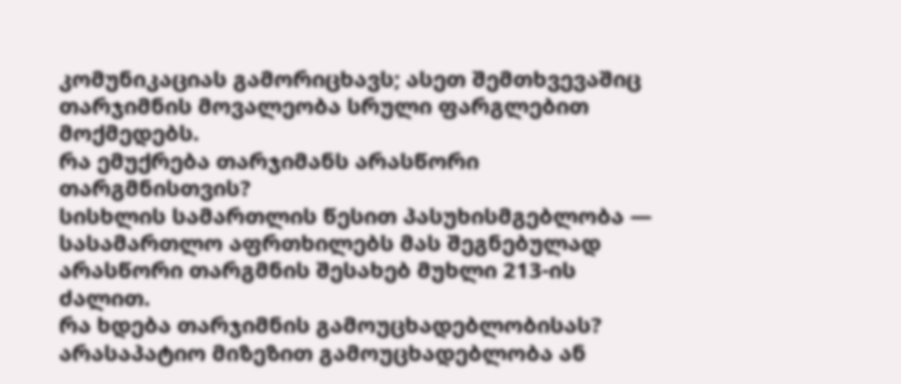კომუნიკაციას გამორიცხავს; ასეთ შემთხვევაშიც თარჯიმნის მოვალეობა სრული ფარგლებით მოქმედებს.
რა ემუქრება თარჯიმანს არასწორი თარგმნისთვის?
სისხლის სამართლის წესით პასუხისმგებლობა — სასამართლო აფრთხილებს მას შეგნებულად არასწორი თარგმნის შესახებ მუხლი 213-ის ძალით.
რა ხდება თარჯიმნის გამოუცხადებლობისას?
არასაპატიო მიზეზით გამოუცხადებლობა ან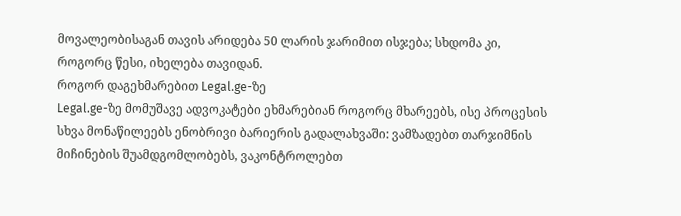მოვალეობისაგან თავის არიდება 50 ლარის ჯარიმით ისჯება; სხდომა კი, როგორც წესი, იხელება თავიდან.
როგორ დაგეხმარებით Legal.ge-ზე
Legal.ge-ზე მომუშავე ადვოკატები ეხმარებიან როგორც მხარეებს, ისე პროცესის სხვა მონაწილეებს ენობრივი ბარიერის გადალახვაში: ვამზადებთ თარჯიმნის მიჩინების შუამდგომლობებს, ვაკონტროლებთ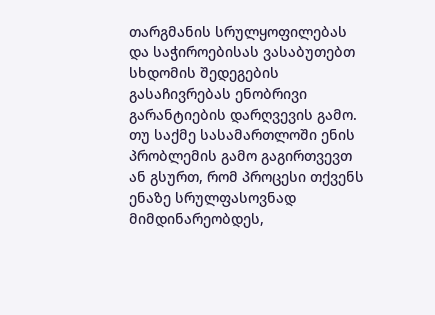თარგმანის სრულყოფილებას და საჭიროებისას ვასაბუთებთ სხდომის შედეგების გასაჩივრებას ენობრივი გარანტიების დარღვევის გამო.
თუ საქმე სასამართლოში ენის პრობლემის გამო გაგირთვევთ ან გსურთ, რომ პროცესი თქვენს ენაზე სრულფასოვნად მიმდინარეობდეს,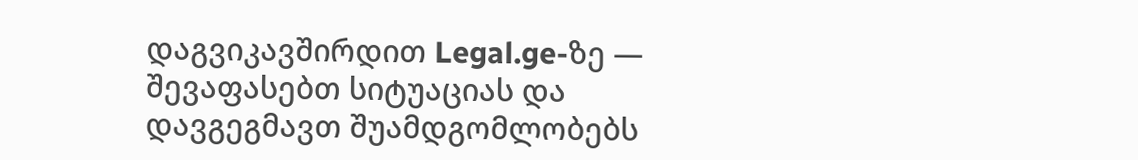დაგვიკავშირდით Legal.ge-ზე — შევაფასებთ სიტუაციას და დავგეგმავთ შუამდგომლობებს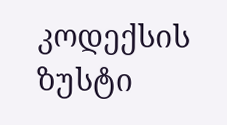კოდექსის ზუსტი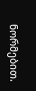ნორმებით.